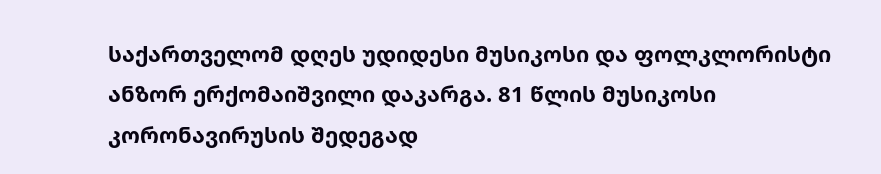საქართველომ დღეს უდიდესი მუსიკოსი და ფოლკლორისტი ანზორ ერქომაიშვილი დაკარგა. 81 წლის მუსიკოსი კორონავირუსის შედეგად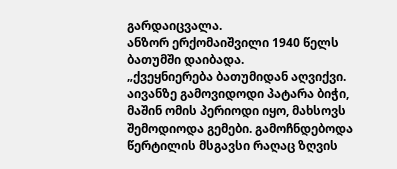გარდაიცვალა.
ანზორ ერქომაიშვილი 1940 წელს ბათუმში დაიბადა.
„ქვეყნიერება ბათუმიდან აღვიქვი. აივანზე გამოვიდოდი პატარა ბიჭი, მაშინ ომის პერიოდი იყო, მახსოვს შემოდიოდა გემები. გამოჩნდებოდა წერტილის მსგავსი რაღაც ზღვის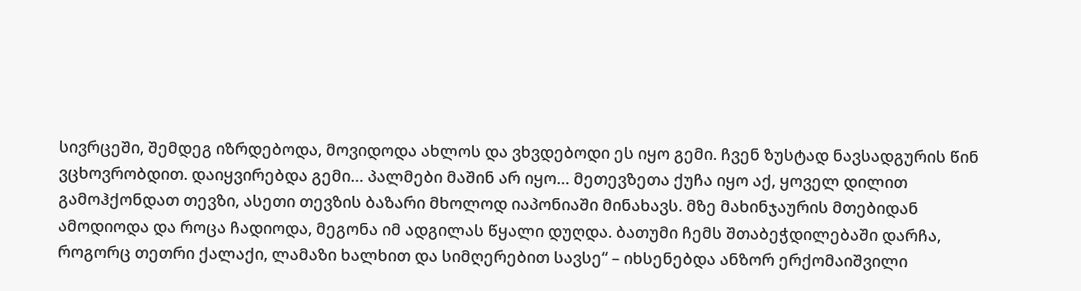სივრცეში, შემდეგ იზრდებოდა, მოვიდოდა ახლოს და ვხვდებოდი ეს იყო გემი. ჩვენ ზუსტად ნავსადგურის წინ ვცხოვრობდით. დაიყვირებდა გემი… პალმები მაშინ არ იყო… მეთევზეთა ქუჩა იყო აქ, ყოველ დილით გამოჰქონდათ თევზი, ასეთი თევზის ბაზარი მხოლოდ იაპონიაში მინახავს. მზე მახინჯაურის მთებიდან ამოდიოდა და როცა ჩადიოდა, მეგონა იმ ადგილას წყალი დუღდა. ბათუმი ჩემს შთაბეჭდილებაში დარჩა, როგორც თეთრი ქალაქი, ლამაზი ხალხით და სიმღერებით სავსე“ – იხსენებდა ანზორ ერქომაიშვილი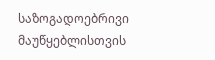საზოგადოებრივი მაუწყებლისთვის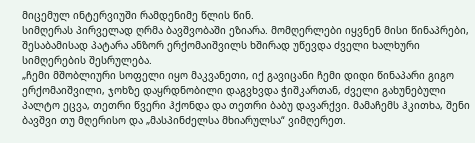მიცემულ ინტერვიუში რამდენიმე წლის წინ.
სიმღერას პირველად ღრმა ბავშვობაში ეზიარა. მომღერლები იყვნენ მისი წინაპრები, შესაბამისად პატარა ანზორ ერქომაიშვილს ხშირად უწევდა ძველი ხალხური სიმღერების შესრულება.
„ჩემი მშობლიური სოფელი იყო მაკვანეთი, იქ გავიცანი ჩემი დიდი წინაპარი გიგო ერქომაიშვილი, ჯოხზე დაყრდნობილი დაგვხვდა ჭიშკართან, ძველი გახუნებული პალტო ეცვა, თეთრი წვერი ჰქონდა და თეთრი ბაბუ დავარქვი. მამაჩემს ჰკითხა, შენი ბავშვი თუ მღერისო და „მასპინძელსა მხიარულსა“ ვიმღერეთ.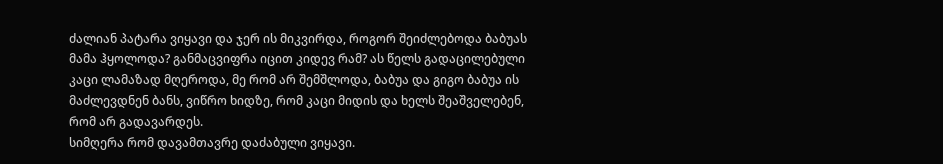ძალიან პატარა ვიყავი და ჯერ ის მიკვირდა, როგორ შეიძლებოდა ბაბუას მამა ჰყოლოდა? განმაცვიფრა იცით კიდევ რამ? ას წელს გადაცილებული კაცი ლამაზად მღეროდა, მე რომ არ შემშლოდა, ბაბუა და გიგო ბაბუა ის მაძლევდნენ ბანს, ვიწრო ხიდზე, რომ კაცი მიდის და ხელს შეაშველებენ, რომ არ გადავარდეს.
სიმღერა რომ დავამთავრე დაძაბული ვიყავი.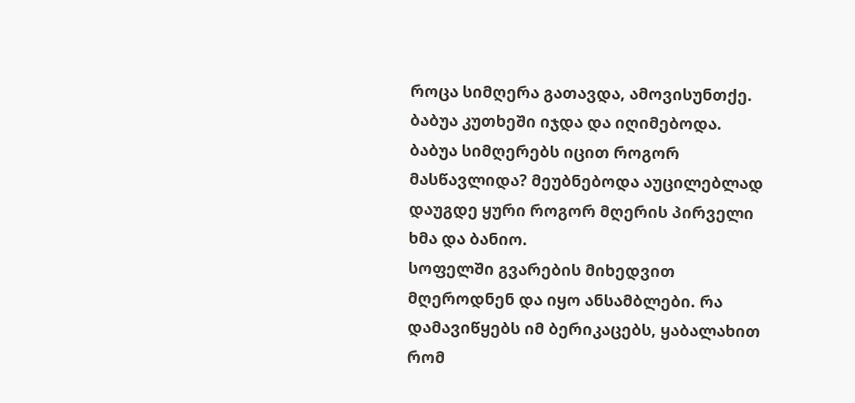როცა სიმღერა გათავდა, ამოვისუნთქე. ბაბუა კუთხეში იჯდა და იღიმებოდა.
ბაბუა სიმღერებს იცით როგორ მასწავლიდა? მეუბნებოდა აუცილებლად დაუგდე ყური როგორ მღერის პირველი ხმა და ბანიო.
სოფელში გვარების მიხედვით მღეროდნენ და იყო ანსამბლები. რა დამავიწყებს იმ ბერიკაცებს, ყაბალახით რომ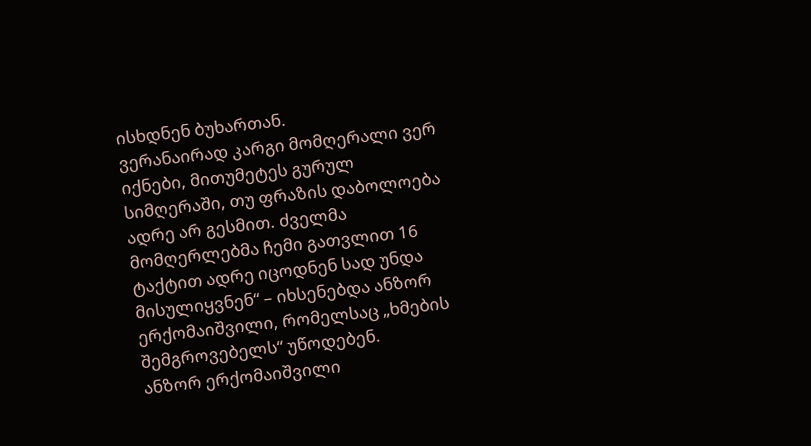ისხდნენ ბუხართან.
ვერანაირად კარგი მომღერალი ვერ იქნები, მითუმეტეს გურულ სიმღერაში, თუ ფრაზის დაბოლოება ადრე არ გესმით. ძველმა მომღერლებმა ჩემი გათვლით 16 ტაქტით ადრე იცოდნენ სად უნდა მისულიყვნენ“ – იხსენებდა ანზორ ერქომაიშვილი, რომელსაც „ხმების შემგროვებელს“ უწოდებენ.
ანზორ ერქომაიშვილი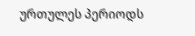ურთულეს პერიოდს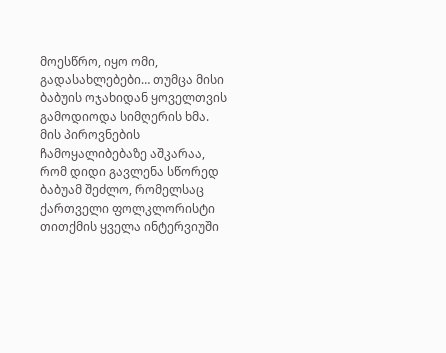მოესწრო, იყო ომი, გადასახლებები… თუმცა მისი ბაბუის ოჯახიდან ყოველთვის გამოდიოდა სიმღერის ხმა. მის პიროვნების ჩამოყალიბებაზე აშკარაა, რომ დიდი გავლენა სწორედ ბაბუამ შეძლო, რომელსაც ქართველი ფოლკლორისტი თითქმის ყველა ინტერვიუში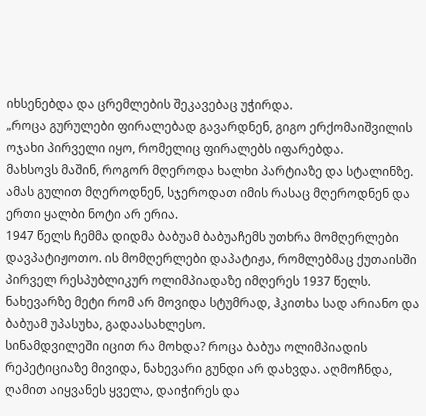იხსენებდა და ცრემლების შეკავებაც უჭირდა.
„როცა გურულები ფირალებად გავარდნენ, გიგო ერქომაიშვილის ოჯახი პირველი იყო, რომელიც ფირალებს იფარებდა.
მახსოვს მაშინ, როგორ მღეროდა ხალხი პარტიაზე და სტალინზე. ამას გულით მღეროდნენ, სჯეროდათ იმის რასაც მღეროდნენ და ერთი ყალბი ნოტი არ ერია.
1947 წელს ჩემმა დიდმა ბაბუამ ბაბუაჩემს უთხრა მომღერლები დავპატიჟოთო. ის მომღერლები დაპატიჟა, რომლებმაც ქუთაისში პირველ რესპუბლიკურ ოლიმპიადაზე იმღერეს 1937 წელს. ნახევარზე მეტი რომ არ მოვიდა სტუმრად, ჰკითხა სად არიანო და ბაბუამ უპასუხა, გადაასახლესო.
სინამდვილეში იცით რა მოხდა? როცა ბაბუა ოლიმპიადის რეპეტიციაზე მივიდა, ნახევარი გუნდი არ დახვდა. აღმოჩნდა, ღამით აიყვანეს ყველა, დაიჭირეს და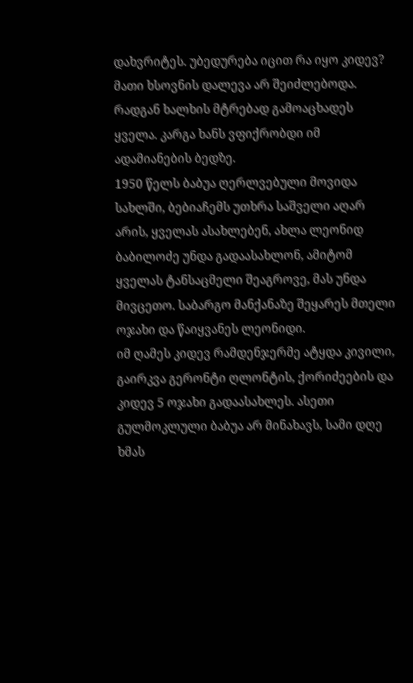დახვრიტეს. უბედურება იცით რა იყო კიდევ? მათი ხსოვნის დალევა არ შეიძლებოდა. რადგან ხალხის მტრებად გამოაცხადეს ყველა. კარგა ხანს ვფიქრობდი იმ ადამიანების ბედზე.
1950 წელს ბაბუა ღერლვებული მოვიდა სახლში, ბებიაჩემს უთხრა საშველი აღარ არის, ყველას ასახლებენ, ახლა ლეონიდ ბაბილოძე უნდა გადაასახლონ, ამიტომ ყველას ტანსაცმელი შეაგროვე, მას უნდა მივცეთო. საბარგო მანქანაზე შეყარეს მთელი ოჯახი და წაიყვანეს ლეონიდი.
იმ ღამეს კიდევ რამდენჯერმე ატყდა კივილი, გაირკვა გერონტი ღლონტის, ქორიძეების და კიდევ 5 ოჯახი გადაასახლეს. ასეთი გულმოკლული ბაბუა არ მინახავს, სამი დღე ხმას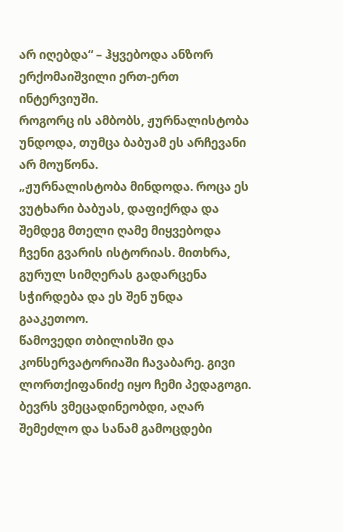არ იღებდა“ – ჰყვებოდა ანზორ ერქომაიშვილი ერთ-ერთ ინტერვიუში.
როგორც ის ამბობს, ჟურნალისტობა უნდოდა, თუმცა ბაბუამ ეს არჩევანი არ მოუწონა.
„ჟურნალისტობა მინდოდა. როცა ეს ვუტხარი ბაბუას, დაფიქრდა და შემდეგ მთელი ღამე მიყვებოდა ჩვენი გვარის ისტორიას. მითხრა, გურულ სიმღერას გადარცენა სჭირდება და ეს შენ უნდა გააკეთოო.
წამოვედი თბილისში და კონსერვატორიაში ჩავაბარე. გივი ლორთქიფანიძე იყო ჩემი პედაგოგი. ბევრს ვმეცადინეობდი, აღარ შემეძლო და სანამ გამოცდები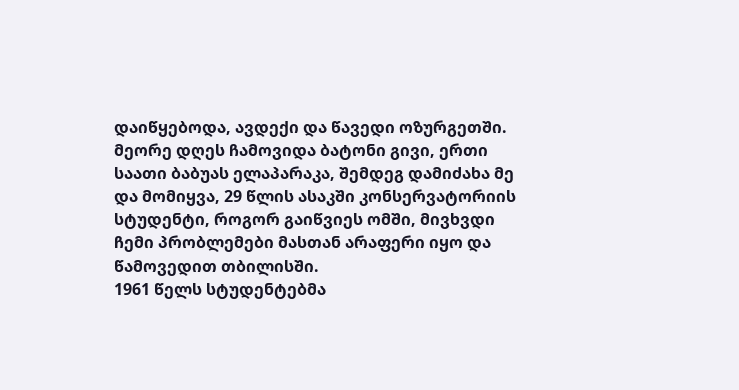დაიწყებოდა, ავდექი და წავედი ოზურგეთში.
მეორე დღეს ჩამოვიდა ბატონი გივი, ერთი საათი ბაბუას ელაპარაკა, შემდეგ დამიძახა მე და მომიყვა, 29 წლის ასაკში კონსერვატორიის სტუდენტი, როგორ გაიწვიეს ომში, მივხვდი ჩემი პრობლემები მასთან არაფერი იყო და წამოვედით თბილისში.
1961 წელს სტუდენტებმა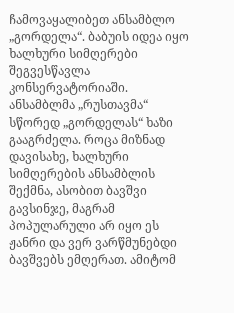ჩამოვაყალიბეთ ანსამბლო „გორდელა“. ბაბუის იდეა იყო ხალხური სიმღერები შეგვესწავლა კონსერვატორიაში.
ანსამბლმა „რუსთავმა“ სწორედ „გორდელას“ ხაზი გააგრძელა. როცა მიზნად დავისახე, ხალხური სიმღერების ანსამბლის შექმნა, ასობით ბავშვი გავსინჯე, მაგრამ პოპულარული არ იყო ეს ჟანრი და ვერ ვარწმუნებდი ბავშვებს ემღერათ. ამიტომ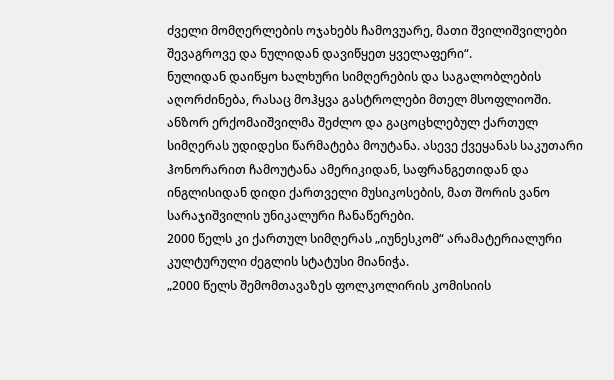ძველი მომღერლების ოჯახებს ჩამოვუარე, მათი შვილიშვილები შევაგროვე და ნულიდან დავიწყეთ ყველაფერი“.
ნულიდან დაიწყო ხალხური სიმღერების და საგალობლების აღორძინება, რასაც მოჰყვა გასტროლები მთელ მსოფლიოში.
ანზორ ერქომაიშვილმა შეძლო და გაცოცხლებულ ქართულ სიმღერას უდიდესი წარმატება მოუტანა. ასევე ქვეყანას საკუთარი ჰონორარით ჩამოუტანა ამერიკიდან, საფრანგეთიდან და ინგლისიდან დიდი ქართველი მუსიკოსების, მათ შორის ვანო სარაჯიშვილის უნიკალური ჩანაწერები.
2000 წელს კი ქართულ სიმღერას „იუნესკომ“ არამატერიალური კულტურული ძეგლის სტატუსი მიანიჭა.
„2000 წელს შემომთავაზეს ფოლკოლირის კომისიის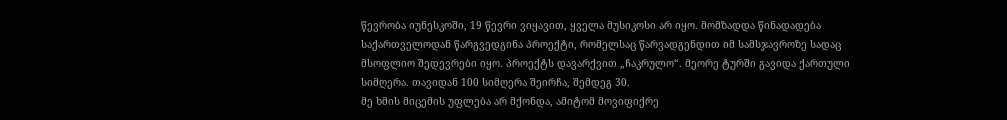წევრობა იუნესკოში, 19 წევრი ვიყავით, ყველა მუსიკოსი არ იყო. მომზადდა წინადადება საქართველოდან წარგვედგინა პროექტი, რომელსაც წარვადგენდით იმ სამსჯავროზე სადაც მსოფლიო შედევრები იყო. პროექტს დავარქვით „ჩაკრულო“. მეორე ტურში გავიდა ქართული სიმღერა. თავიდან 100 სიმღერა შეირჩა, შემდეგ 30.
მე ხმის მიცემის უფლება არ მქონდა, ამიტომ მოვიფიქრე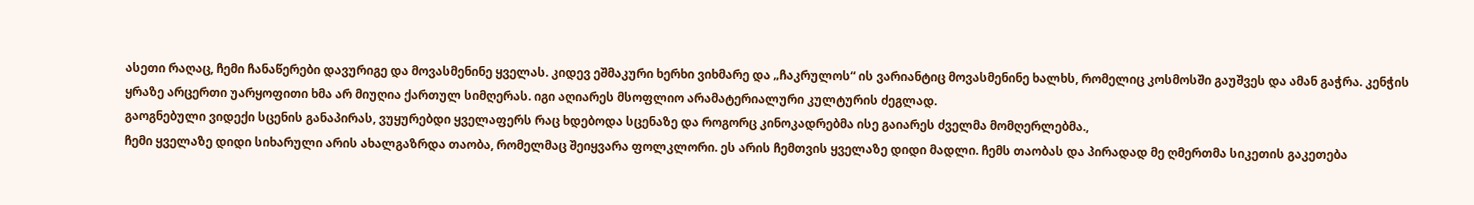ასეთი რაღაც, ჩემი ჩანაწერები დავურიგე და მოვასმენინე ყველას. კიდევ ეშმაკური ხერხი ვიხმარე და „ჩაკრულოს“ ის ვარიანტიც მოვასმენინე ხალხს, რომელიც კოსმოსში გაუშვეს და ამან გაჭრა. კენჭის ყრაზე არცერთი უარყოფითი ხმა არ მიუღია ქართულ სიმღერას. იგი აღიარეს მსოფლიო არამატერიალური კულტურის ძეგლად.
გაოგნებული ვიდექი სცენის განაპირას, ვუყურებდი ყველაფერს რაც ხდებოდა სცენაზე და როგორც კინოკადრებმა ისე გაიარეს ძველმა მომღერლებმა.,
ჩემი ყველაზე დიდი სიხარული არის ახალგაზრდა თაობა, რომელმაც შეიყვარა ფოლკლორი. ეს არის ჩემთვის ყველაზე დიდი მადლი. ჩემს თაობას და პირადად მე ღმერთმა სიკეთის გაკეთება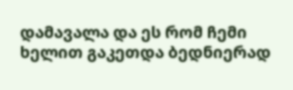დამავალა და ეს რომ ჩემი ხელით გაკეთდა ბედნიერად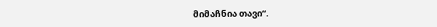მიმაჩნია თავი“.